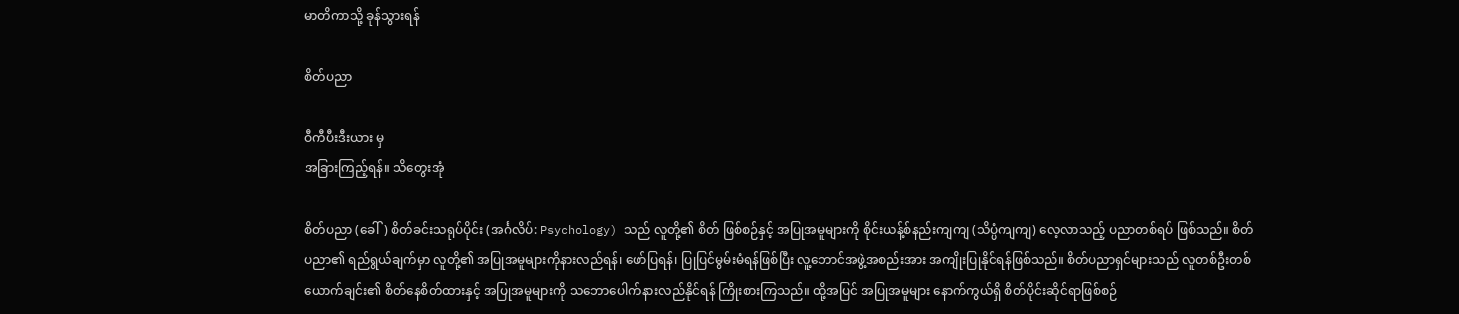မာတိကာသို့ ခုန်သွားရန်

စိတ်ပညာ

ဝီကီပီးဒီးယား မှ
အခြားကြည့်ရန်။ သိတွေးအုံ

စိတ်ပညာ (ခေါ်) စိတ်ခင်းသရုပ်ပိုင်း (အင်္ဂလိပ်: Psychology) သည် လူတို့၏ စိတ် ဖြစ်စဉ်နှင့် အပြုအမူများကို စိုင်းယန့်စ်နည်းကျကျ (သိပ္ပံကျကျ) လေ့လာသည့် ပညာတစ်ရပ် ဖြစ်သည်။ စိတ်ပညာ၏ ရည်ရွယ်ချက်မှာ လူတို့၏ အပြုအမူများကိုနားလည်ရန်၊ ဖော်ပြရန်၊ ပြုပြင်မွမ်းမံရန်ဖြစ်ပြီး လူ့ဘောင်အဖွဲ့အစည်းအား အကျိုးပြုနိုင်ရန်ဖြစ်သည်။ စိတ်ပညာရှင်များသည် လူတစ်ဦးတစ်ယောက်ချင်း၏ စိတ်နေစိတ်ထားနှင့် အပြုအမူများကို သဘောပေါက်နားလည်နိုင်ရန် ကြိုးစားကြသည်။ ထို့အပြင် အပြုအမူများ နောက်ကွယ်ရှိ စိတ်ပိုင်းဆိုင်ရာဖြစ်စဉ်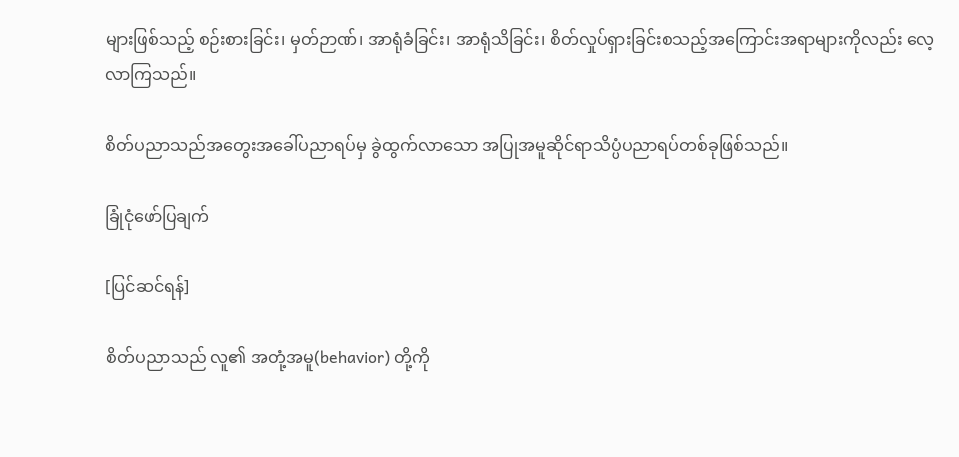များဖြစ်သည့် စဉ်းစားခြင်း၊ မှတ်ဉာဏ်၊ အာရုံခံခြင်း၊ အာရုံသိခြင်း၊ စိတ်လှုပ်ရှားခြင်းစသည့်အကြောင်းအရာများကိုလည်း လေ့လာကြသည်။

စိတ်ပညာသည်အတွေးအခေါ်ပညာရပ်မှ ခွဲထွက်လာသော အပြုအမူဆိုင်ရာသိပ္ပံပညာရပ်တစ်ခုဖြစ်သည်။

ခြုံငုံဖော်ပြချက်

[ပြင်ဆင်ရန်]

စိတ်ပညာသည် လူ၏ အတုံ့အမူ(behavior) တို့ကို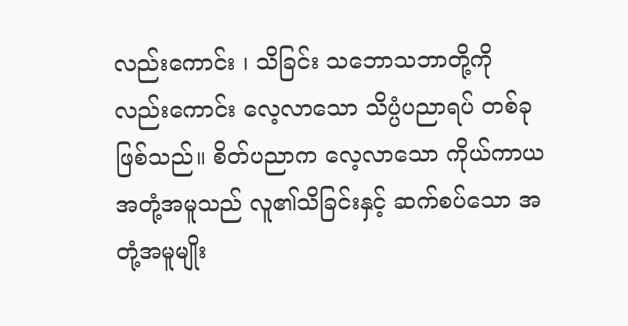လည်း‌ကောင်း ၊ သိခြင်း သဘောသဘာတို့ကိုလည်း‌ကောင်း လေ့လာသော သိပ္ပံပညာရပ် တစ်ခုဖြစ်သည်။ စိတ်ပညာက လေ့လာသော ကိုယ်ကာယအတုံ့အမူသည် လူ၏သိခြင်းနှင့် ဆက်စပ်သော အတုံ့အမူမျိုး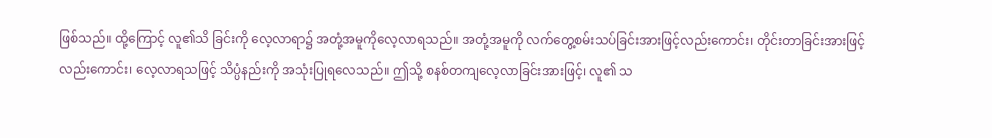ဖြစ်သည်။ ထို့ကြောင့် လူ၏သိ ခြင်းကို လေ့လာရာ၌ အတုံ့အမူကိုလေ့လာရသည်။ အတုံ့အမူကို လက်တွေ့စမ်းသပ်ခြင်းအားဖြင့်လည်းကောင်း၊ တိုင်းတာခြင်းအားဖြင့်လည်းကောင်း၊ လေ့လာရသဖြင့် သိပ္ပံနည်းကို အသုံးပြုရလေသည်။ ဤသို့ စနစ်တကျလေ့လာခြင်းအားဖြင့်၊ လူ၏ သ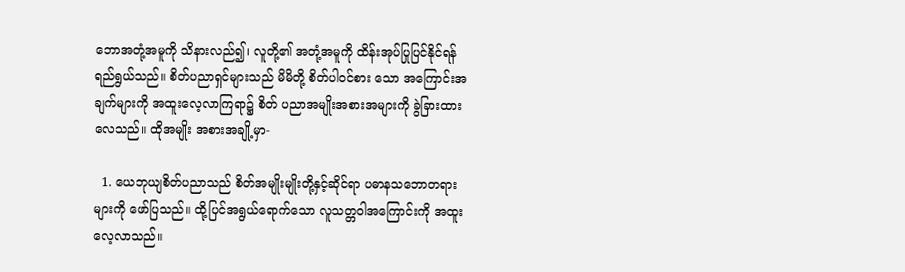ဘောအတုံ့အမူကို သိနားလည်၍၊ လူတို့၏ အတုံ့အမူကို ထိန်းအုပ်ပြုပြင်နိုင်ရန် ရည်ရွယ်သည်။ စိတ်ပညာရှင်များသည် မိမိတို့ စိတ်ပါဝင်စား သော အကြောင်းအချက်များကို အထူးလေ့လာကြရာ၌ စိတ် ပညာအမျိုးအစားအများကို ခွဲခြားထားလေသည်။ ထိုအမျိုး အစားအချို့မှာ-

  1. ယေဘုယျစိတ်ပညာသည် စိတ်အမျိုးမျိုးတို့နှင့်ဆိုင်ရာ ပဓာနသဘောတရားများကို ဖော်ပြသည်။ ထို့ပြင်အရွယ်ရောက်သော လူသတ္တဝါအကြောင်းကို အထူးလေ့လာသည်။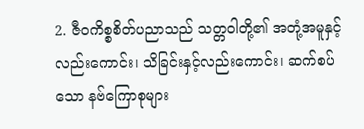2. ဇီဝကိစ္စစိတ်ပညာသည် သတ္တဝါတို့၏ အတုံ့အမူနှင့်လည်းကောင်း၊ သိခြင်းနှင့်လည်းကောင်း၊ ဆက်စပ်သော နဗ်ကြောစုများ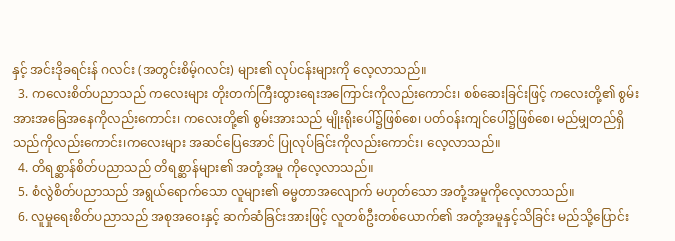နှင့် အင်းဒိုခရင်းန် ဂလင်း (အတွင်းစိမ့်ဂလင်း) များ၏ လုပ်ငန်းများကို လေ့လာသည်။
  3. ကလေးစိတ်ပညာသည် ကလေးများ တိုးတက်ကြီးထွားရေးအကြောင်းကိုလည်းကောင်း၊ စစ်ဆေးခြင်းဖြင့် ကလေးတို့၏ စွမ်းအားအခြေအနေကိုလည်းကောင်း၊ ကလေးတို့၏ စွမ်းအားသည် မျိုးရိုးပေါ်၌ဖြစ်စေ၊ ပတ်ဝန်းကျင်ပေါ်၌ဖြစ်စေ၊ မည်မျှတည်ရှိ သည်ကိုလည်းကောင်း၊ကလေးများ အဆင်ပြေအောင် ပြုလုပ်ခြင်းကိုလည်းကောင်း၊ လေ့လာသည်။
  4. တိရစ္ဆာန်စိတ်ပညာသည် တိရစ္ဆာန်များ၏ အတုံ့အမူ ကိုလေ့လာသည်။
  5. စံလွဲစိတ်ပညာသည် အရွယ်ရောက်သော လူများ၏ ဓမ္မတာအလျောက် မဟုတ်သော အတုံ့အမူကိုလေ့လာသည်။
  6. လူမှုရေးစိတ်ပညာသည် အစုအဝေးနှင့် ဆက်ဆံခြင်းအားဖြင့် လူတစ်ဦးတစ်ယောက်၏ အတုံ့အမူနှင့်သိခြင်း မည်သို့ပြောင်း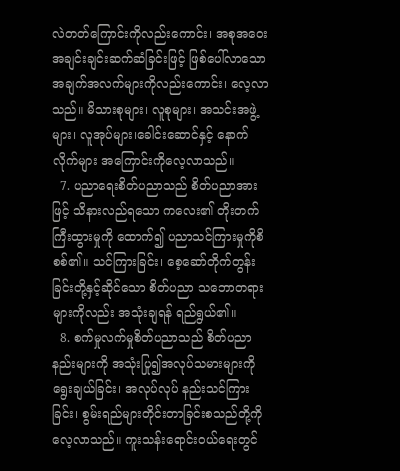လဲတတ်ကြောင်းကိုလည်းကောင်း၊ အစုအဝေး အချင်းချင်းဆက်ဆံခြင်းဖြင့် ဖြစ်ပေါ်လာသော အချက်အလက်များကိုလည်းကောင်း၊ လေ့လာသည်။ မိသားစုများ၊ လူစုများ၊ အသင်းအဖွဲ့များ၊ လူအုပ်များ၊ခေါင်းဆောင်နှင့် နောက်လိုက်များ အကြောင်းကိုလေ့လာသည်။
  7. ပညာရေးစိတ်ပညာသည် စိတ်ပညာအားဖြင့် သိနားလည်ရသော ကလေး၏ တိုးတက်ကြီးထွားမှုကို ထောက်၍ ပညာသင်ကြားမှုကိုစိစစ်၏။ သင်ကြားခြင်း၊ စေ့ဆော်တိုက်တွန်းခြင်းတို့နှင့်ဆိုင်သော စိတ်ပညာ သဘောတရားများကိုလည်း အသုံးချရန် ရည်ရွယ်၏။
  8. စက်မှုလက်မှုစိတ်ပညာသည် စိတ်ပညာနည်းများကို အသုံးပြု၍အလုပ်သမားများကို ရွေးချယ်ခြင်း၊ အလုပ်လုပ် နည်းသင်ကြားခြင်း၊ စွမ်းရည်များတိုင်းတာခြင်းစသည်တို့ကို လေ့လာသည်။ ကူးသန်းရောင်းဝယ်ရေးတွင်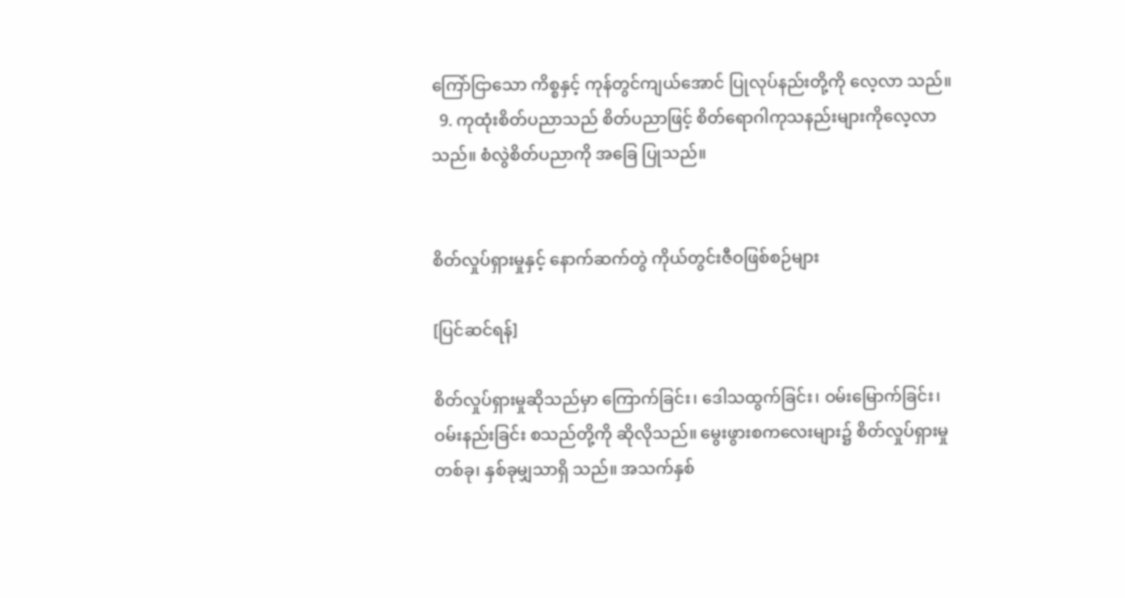ကြော်ငြာသော ကိစ္စနှင့် ကုန်တွင်ကျယ်အောင် ပြုလုပ်နည်းတို့ကို လေ့လာ သည်။
  9. ကုထုံးစိတ်ပညာသည် စိတ်ပညာဖြင့် စိတ်ရောဂါကုသနည်းများကိုလေ့လာသည်။ စံလွဲစိတ်ပညာကို အခြေ ပြုသည်။


စိတ်လှုပ်ရှားမှုနှင့် နောက်ဆက်တွဲ ကိုယ်တွင်းဇီဝဖြစ်စဉ်များ

[ပြင်ဆင်ရန်]

စိတ်လှုပ်ရှားမှုဆိုသည်မှာ ကြောက်ခြင်း၊ ဒေါသထွက်ခြင်း၊ ဝမ်းမြောက်ခြင်း၊ ဝမ်းနည်းခြင်း စသည်တို့ကို ဆိုလိုသည်။ မွေးဖွားစကလေးများ၌ စိတ်လှုပ်ရှားမှုတစ်ခု၊ နှစ်ခုမျှသာရှိ သည်။ အသက်နှစ်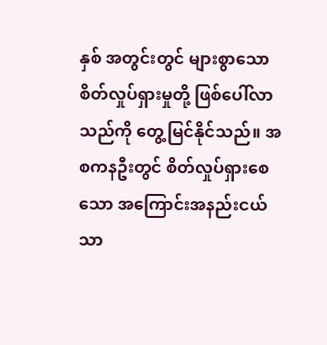နှစ် အတွင်းတွင် များစွာသော စိတ်လှုပ်ရှားမှုတို့ ဖြစ်ပေါ်လာသည်ကို တွေ့မြင်နိုင်သည်။ အစကနဦးတွင် စိတ်လှုပ်ရှားစေသော အကြောင်းအနည်းငယ်သာ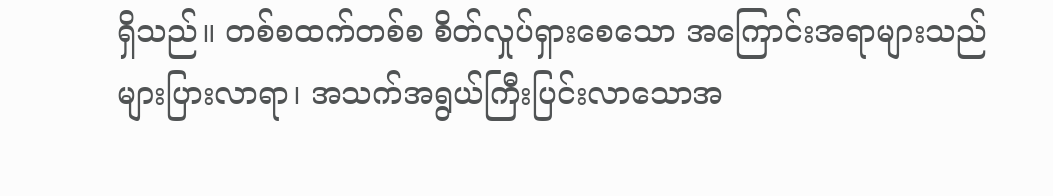ရှိသည်။ တစ်စထက်တစ်စ စိတ်လှုပ်ရှားစေသော အကြောင်းအရာများသည် များပြားလာရာ၊ အသက်အရွယ်ကြီးပြင်းလာသောအ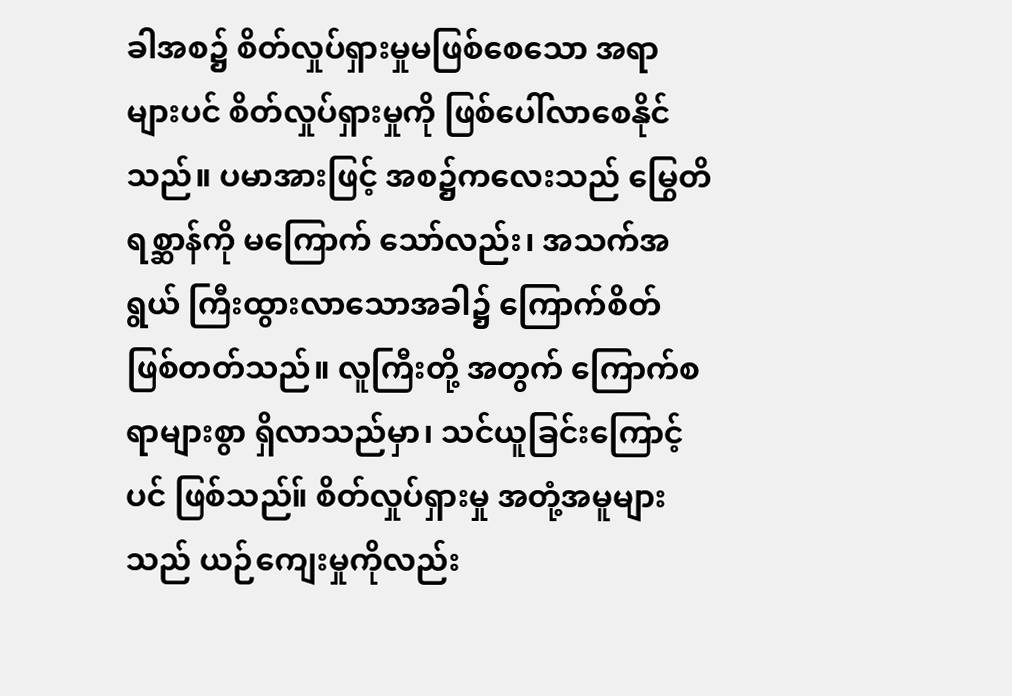ခါအစ၌ စိတ်လှုပ်ရှားမှုမဖြစ်စေသော အရာများပင် စိတ်လှုပ်ရှားမှုကို ဖြစ်ပေါ်လာစေနိုင်သည်။ ပမာအားဖြင့် အစ၌ကလေးသည် မြွေတိရစ္ဆာန်ကို မကြောက် သော်လည်း၊ အသက်အရွယ် ကြီးထွားလာသောအခါ၌ ကြောက်စိတ်ဖြစ်တတ်သည်။ လူကြီးတို့ အတွက် ကြောက်စရာများစွာ ရှိလာသည်မှာ၊ သင်ယူခြင်းကြောင့်ပင် ဖြစ်သည်။် စိတ်လှုပ်ရှားမှု အတုံ့အမူများသည် ယဉ်ကျေးမှုကိုလည်း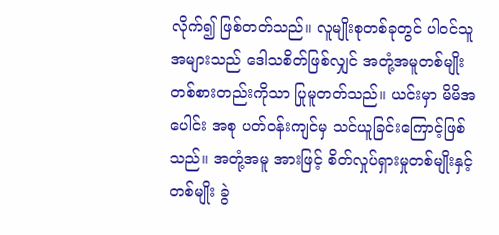လိုက်၍ ဖြစ်တတ်သည်။ လူမျိုးစုတစ်ခုတွင် ပါဝင်သူအများသည် ဒေါသစိတ်ဖြစ်လျှင် အတုံ့အမူတစ်မျိုး တစ်စားတည်းကိုသာ ပြုမူတတ်သည်။ ယင်းမှာ မိမိအပေါင်း အစု ပတ်ဝန်းကျင်မှ သင်ယူခြင်းကြောင့်ဖြစ်သည်။ အတုံ့အမူ အားဖြင့် စိတ်လှုပ်ရှားမှုတစ်မျိုးနှင့်တစ်မျိုး ခွဲ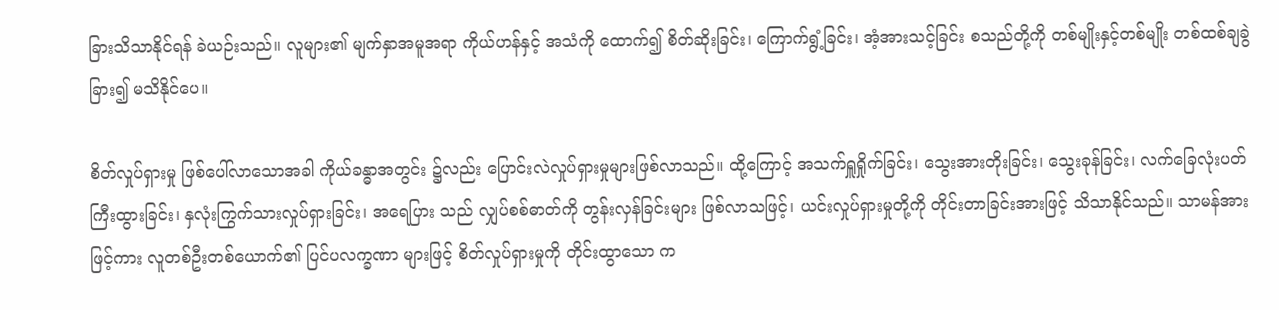ခြားသိသာနိုင်ရန် ခဲယဉ်းသည်။ လူများ၏ မျက်နှာအမူအရာ ကိုယ်ဟန်နှင့် အသံကို ထောက်၍ စိတ်ဆိုးခြင်း၊ ကြောက်ရွံ့ခြင်း၊ အံ့အားသင့်ခြင်း စသည်တို့ကို တစ်မျိုးနှင့်တစ်မျိုး တစ်ထစ်ချခွဲခြား၍ မသိနိုင်ပေ။

စိတ်လှုပ်ရှားမှု ဖြစ်ပေါ်လာသောအခါ ကိုယ်ခန္ဓာအတွင်း ၌လည်း ပြောင်းလဲလှုပ်ရှားမှုများဖြစ်လာသည်။ ထို့ကြောင့် အသက်ရှူရှိုက်ခြင်း၊ သွေးအားတိုးခြင်း၊ သွေးခုန်ခြင်း၊ လက်ခြေလုံးပတ်ကြီးထွားခြင်း၊ နှလုံးကြွက်သားလှုပ်ရှားခြင်း၊ အရေပြား သည် လျှပ်စစ်ဓာတ်ကို တွန်းလှန်ခြင်းများ ဖြစ်လာသဖြင့်၊ ယင်းလှုပ်ရှားမှုတို့ကို တိုင်းတာခြင်းအားဖြင့် သိသာနိုင်သည်။ သာမန်အားဖြင့်ကား လူတစ်ဦးတစ်ယောက်၏ ပြင်ပလက္ခဏာ များဖြင့် စိတ်လှုပ်ရှားမှုကို တိုင်းထွာသော က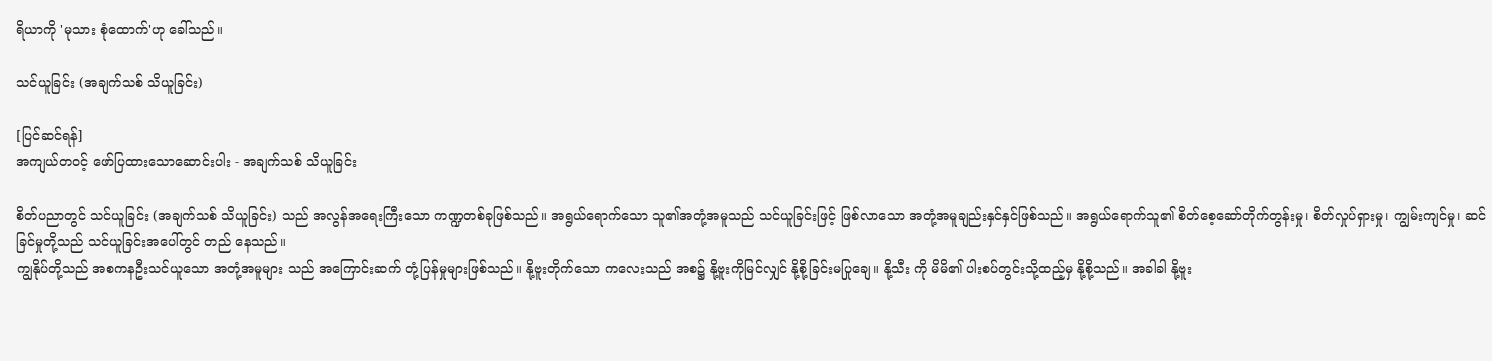ရိယာကို 'မုသား စုံထောက်'ဟု ခေါ်သည်။

သင်ယူခြင်း (အချက်သစ် သိယူခြင်း)

[ပြင်ဆင်ရန်]
အကျယ်တဝင့် ဖော်ပြထားသောဆောင်းပါး - အချက်သစ် သိယူခြင်း

စိတ်ပညာတွင် သင်ယူခြင်း (အချက်သစ် သိယူခြင်း) သည် အလွန်အရေးကြီးသော ကဏ္ဍတစ်ခုဖြစ်သည်။ အရွယ်ရောက်သော သူ၏အတုံ့အမူသည် သင်ယူခြင်းဖြင့် ဖြစ်လာသော အတုံ့အမူချည်းနှင်နှင်ဖြစ်သည်။ အရွယ်ရောက်သူ၏ စိတ်စေ့ဆော်တိုက်တွန်းမှု၊ စိတ်လှုပ်ရှားမှု၊ ကျွမ်းကျင်မှု၊ ဆင်ခြင်မှုတို့သည် သင်ယူခြင်းအပေါ်တွင် တည် နေသည်။
ကျွနိုပ်တို့သည် အစကနဦးသင်ယူသော အတုံ့အမူများ သည် အကြောင်းဆက် တုံ့ပြန်မှုများဖြစ်သည်။ နို့ဗူးတိုက်သော ကလေးသည် အစ၌ နို့ဗူးကိုမြင်လျှင် နို့စို့ခြင်းမပြုချေ။ နို့သီး ကို မိမိ၏ ပါးစပ်တွင်းသို့ထည့်မှ နို့စို့သည်။ အခါခါ နို့ဗူး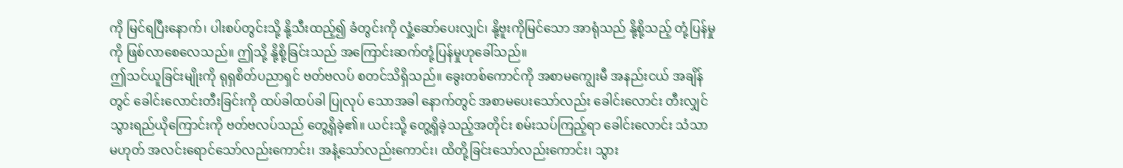ကို မြင်ရပြီးနောက်၊ ပါးစပ်တွင်းသို့ နို့သီးထည့်၍ ခံတွင်းကို လှုံ့ဆော်ပေးလျှင်၊ နို့ဗူးကိုမြင်သော အာရုံသည် နို့စို့သည့် တုံ့ပြန်မှုကို ဖြစ်လာစေလေသည်။ ဤသို့ နို့စို့ခြင်းသည် အကြောင်းဆက်တုံ့ပြန်မှုဟုခေါ်သည်။
ဤသင်ယူခြင်းမျိုးကို ရုရှစိတ်ပညာရှင် ဗတ်ဗလပ် စတင်သိရှိသည်။ ခွေးတစ်ကောင်ကို အစာမကျွေးမီ အနည်းငယ် အချိန်တွင် ခေါင်းလောင်းတီးခြင်းကို ထပ်ခါထပ်ခါ ပြုလုပ် သောအခါ နောက်တွင် အစာမပေးသော်လည်း ခေါင်းလောင်း တီးလျှင် သွားရည်ယိုကြောင်းကို ဗတ်ဗလပ်သည် တွေ့ရှိခဲ့၏။ ယင်းသို့ တွေ့ရှိခဲ့သည့်အတိုင်း စမ်းသပ်ကြည့်ရာ ခေါင်းလောင်း သံသာမဟုတ် အလင်းရောင်သော်လည်းကောင်း၊ အနံ့သော်လည်းကောင်း၊ ထိတို့ခြင်းသော်လည်းကောင်း၊ သွား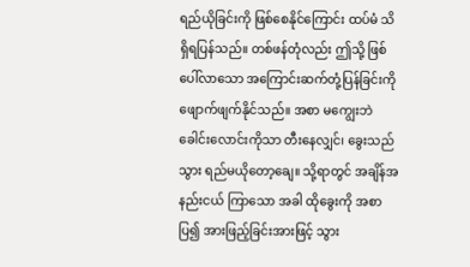ရည်ယိုခြင်းကို ဖြစ်စေနိုင်ကြောင်း ထပ်မံ သိရှိရပြန်သည်။ တစ်ဖန်တုံလည်း ဤသို့ ဖြစ်ပေါ်လာသော အကြောင်းဆက်တုံ့ပြန်ခြင်းကို ဖျောက်ဖျက်နိုင်သည်။ အစာ မကျွေးဘဲ ခေါင်းလောင်းကိုသာ တီးနေလျှင်၊ ခွေးသည် သွား ရည်မယိုတော့ချေ။ သို့ရာတွင် အချိန်အနည်းငယ် ကြာသော အခါ ထိုခွေးကို အစာပြ၍ အားဖြည့်ခြင်းအားဖြင့် သွား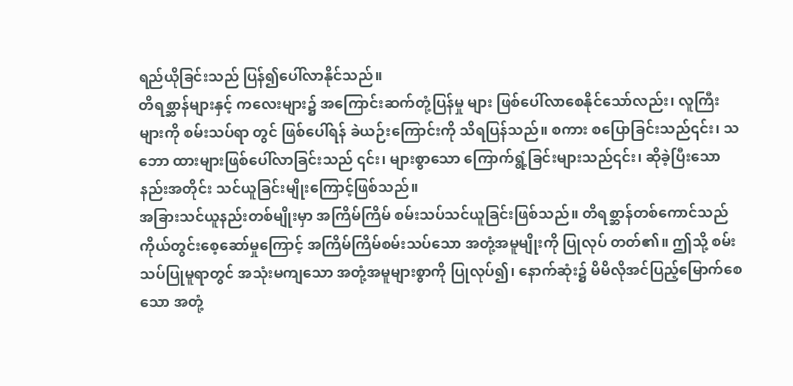ရည်ယိုခြင်းသည် ပြန်၍ပေါ်လာနိုင်သည်။
တိရစ္ဆာန်များနှင့် ကလေးများ၌ အကြောင်းဆက်တုံ့ပြန်မှု များ ဖြစ်ပေါ်လာစေနိုင်သော်လည်း၊ လူကြီးများကို စမ်းသပ်ရာ တွင် ဖြစ်ပေါ်ရန် ခဲယဉ်းကြောင်းကို သိရပြန်သည်။ စကား စပြောခြင်းသည်၎င်း၊ သဘော ထားများဖြစ်ပေါ်လာခြင်းသည် ၎င်း၊ များစွာသော ကြောက်ရွံ့ခြင်းများသည်၎င်း၊ ဆိုခဲ့ပြီးသော နည်းအတိုင်း သင်ယူခြင်းမျိုးကြောင့်ဖြစ်သည်။
အခြားသင်ယူနည်းတစ်မျိုးမှာ အကြိမ်ကြိမ် စမ်းသပ်သင်ယူခြင်းဖြစ်သည်။ တိရစ္ဆာန်တစ်ကောင်သည် ကိုယ်တွင်းစေ့ဆော်မှုကြောင့် အကြိမ်ကြိမ်စမ်းသပ်သော အတုံ့အမူမျိုးကို ပြုလုပ် တတ်၏။ ဤသို့ စမ်းသပ်ပြုမူရာတွင် အသုံးမကျသော အတုံ့အမူများစွာကို ပြုလုပ်၍၊ နောက်ဆုံး၌ မိမိလိုအင်ပြည့်မြောက်စေသော အတုံ့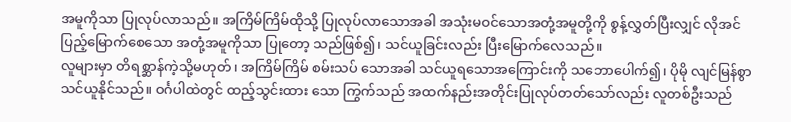အမူကိုသာ ပြုလုပ်လာသည်။ အကြိမ်ကြိမ်ထိုသို့ ပြုလုပ်လာသောအခါ အသုံးမဝင်သောအတုံ့အမူတို့ကို စွန့်လွှတ်ပြီးလျှင် လိုအင်ပြည့်မြောက်စေသော အတုံ့အမူကိုသာ ပြုတော့ သည်ဖြစ်၍၊ သင်ယူခြင်းလည်း ပြီးမြောက်လေသည်။
လူများမှာ တိရစ္ဆာန်ကဲ့သို့မဟုတ်၊ အကြိမ်ကြိမ် စမ်းသပ် သောအခါ သင်ယူရသောအကြောင်းကို သဘောပေါက်၍၊ ပိုမို လျင်မြန်စွာ သင်ယူနိုင်သည်။ ဝင်္ဂပါထဲတွင် ထည့်သွင်းထား သော ကြွက်သည် အထက်နည်းအတိုင်းပြုလုပ်တတ်သော်လည်း လူတစ်ဦးသည်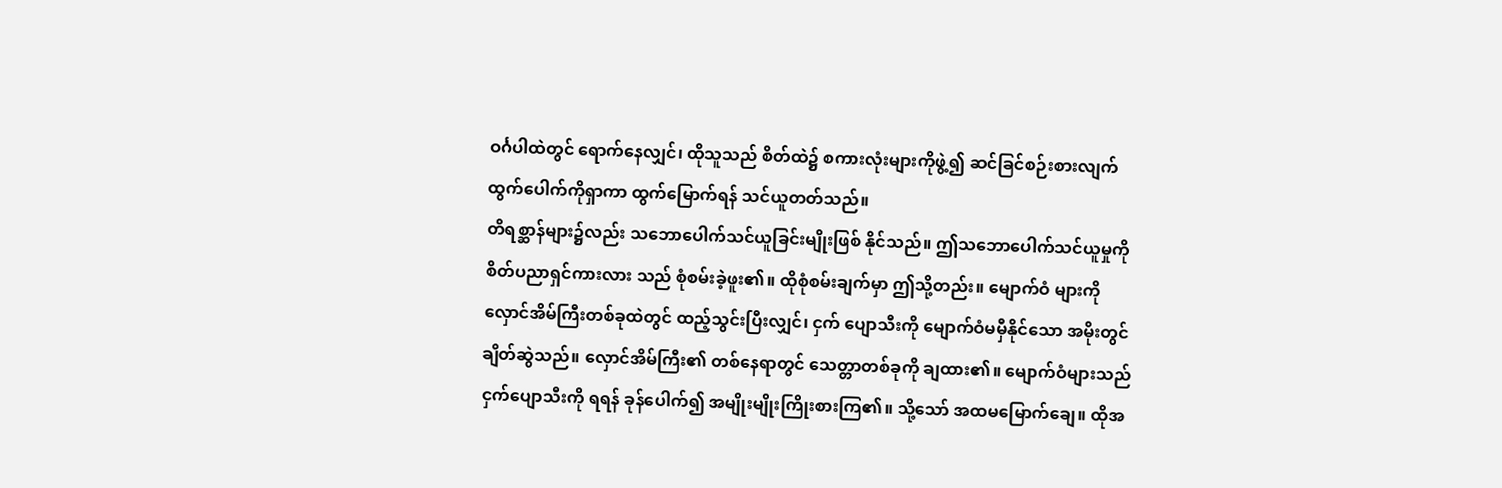ဝင်္ဂပါထဲတွင် ရောက်နေလျှင်၊ ထိုသူသည် စိတ်ထဲ၌ စကားလုံးများကိုဖွဲ့၍ ဆင်ခြင်စဉ်းစားလျက် ထွက်ပေါက်ကိုရှာကာ ထွက်မြောက်ရန် သင်ယူတတ်သည်။
တိရစ္ဆာန်များ၌လည်း သဘောပေါက်သင်ယူခြင်းမျိုးဖြစ် နိုင်သည်။ ဤသဘောပေါက်သင်ယူမှုကို စိတ်ပညာရှင်ကားလား သည် စုံစမ်းခဲ့ဖူး၏။ ထိုစုံစမ်းချက်မှာ ဤသို့တည်း။ မျောက်ဝံ များကို လှောင်အိမ်ကြီးတစ်ခုထဲတွင် ထည့်သွင်းပြီးလျှင်၊ ငှက် ပျောသီးကို မျောက်ဝံမမှီနိုင်သော အမိုးတွင် ချိတ်ဆွဲသည်။ လှောင်အိမ်ကြီး၏ တစ်နေရာတွင် သေတ္တာတစ်ခုကို ချထား၏။ မျောက်ဝံများသည် ငှက်ပျောသီးကို ရရန် ခုန်ပေါက်၍ အမျိုးမျိုးကြိုးစားကြ၏။ သို့သော် အထမမြောက်ချေ။ ထိုအ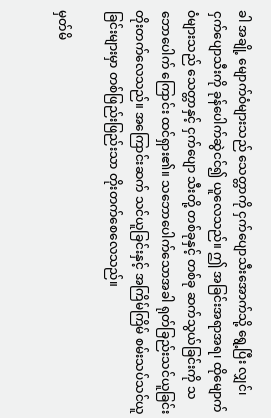ခါ အချို့ မျောက်ဝံများသည် သေတ္တာကို ငှက်ပျောသီးအောက်သို့ ရွေ့ပြီး လျှင်၊ ငှက်ပျောသီးကို ခုန်ပေါက်ဆွဲငင်၍ ယူလေသည်။ ဤ အခြင်းအရာအရ၊ ထိုမျောက်ဝံများသည် သေတ္တာနှင့် ငှက်ပျော သီးတို့ တစ်ခုနှင့် တစ်ခု ဆက်သွယ်ခြင်းကို သဘောပေါက် ကြောင်း ထင်ရှား၏။ သဘောပေါက်သောအခါ ရုတ်ခြည်းသင်ယူခြင်း တိုးတက်လေသည်။ အကြောင်းဆက် သင်ယူခြင်းနှင့် အကြိမ်ကြိမ် စမ်းသပ်သင်ယူခြင်းများမှာ တစ်ဖြည်းဖြည်းသာ တိုးတက်စေလေသည်။

မှတ်မိ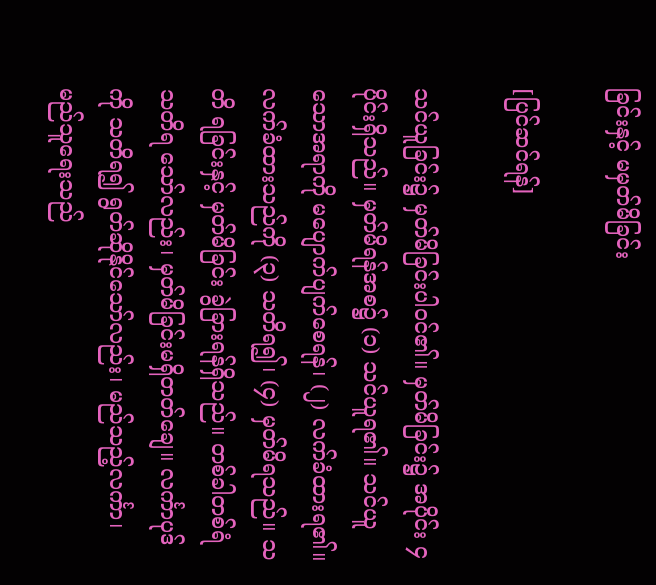ခြင်းနှင့် မမှတ်မိခြင်း

[ပြင်ဆင်ရန်]

သင်ယူခြင်း၌ မှတ်မိခြင်းပါဝင်၏။ မှတ်မိခြင်း၌ အပိုင်း ၄ ပိုင်းရှိသည်။ မှတ်မိရန်အစ၌ (၁) သင်ယူရ၏။ သင်ယူ သောအရာကို မပျောက်ပျက်စေရန်၊ (၂) လက်ခံထားရ၏။ လက်ခံထားသည်ကို (၃) သတိရ၍၊ (၄) မှတ်မိရသည်။ သတိ ရခြင်းနှင့် မှတ်မိခြင်း ခွဲခြားရန်ရှိသည်။ တစ်ခါတစ်ရံ သတိရ သော်လည်း၊ မှတ်မိခြင်းမရှိတတ်ချေ။ လင်္ကာပုဒ်ကို သတိရ၍ ရွတ်ဆိုနိုင်သော်လည်း၊ မည်သည့်လင်္ကာ၊ မည်သူရေးသည်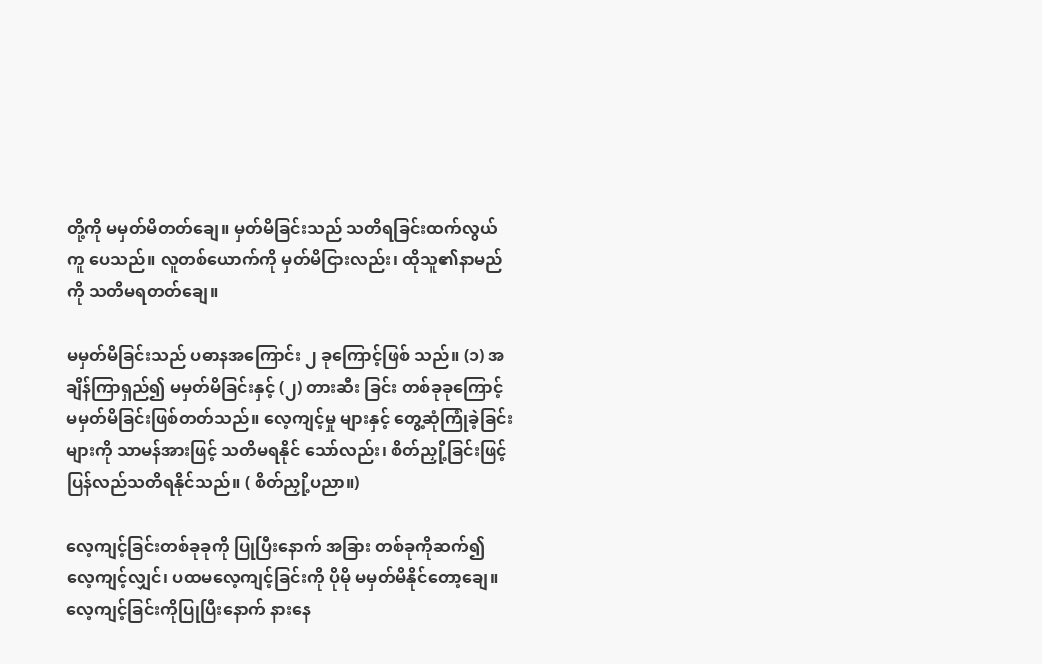တို့ကို မမှတ်မိတတ်ချေ။ မှတ်မိခြင်းသည် သတိရခြင်းထက်လွယ်ကူ ပေသည်။ လူတစ်ယောက်ကို မှတ်မိငြားလည်း၊ ထိုသူ၏နာမည် ကို သတိမရတတ်ချေ။

မမှတ်မိခြင်းသည် ပဓာနအကြောင်း ၂ ခုကြောင့်ဖြစ် သည်။ (၁) အချိန်ကြာရှည်၍ မမှတ်မိခြင်းနှင့် (၂) တားဆီး ခြင်း တစ်ခုခုကြောင့် မမှတ်မိခြင်းဖြစ်တတ်သည်။ လေ့ကျင့်မှု များနှင့် တွေ့ဆုံကြုံခဲ့ခြင်းများကို သာမန်အားဖြင့် သတိမရနိုင် သော်လည်း၊ စိတ်ညှို့ခြင်းဖြင့် ပြန်လည်သတိရနိုင်သည်။ ( စိတ်ညှို့ပညာ။)

လေ့ကျင့်ခြင်းတစ်ခုခုကို ပြုပြီးနောက် အခြား တစ်ခုကိုဆက်၍ လေ့ကျင့်လျှင်၊ ပထမလေ့ကျင့်ခြင်းကို ပိုမို မမှတ်မိနိုင်တော့ချေ။ လေ့ကျင့်ခြင်းကိုပြုပြီးနောက် နားနေ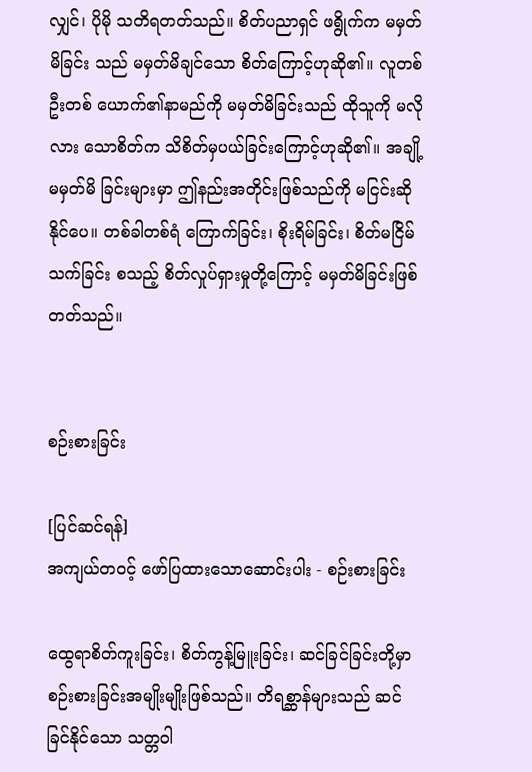လျှင်၊ ပိုမို သတိရတတ်သည်။ စိတ်ပညာရှင် ဖရွိုက်က မမှတ်မိခြင်း သည် မမှတ်မိချင်သော စိတ်ကြောင့်ဟုဆို၏။ လူတစ်ဦးတစ် ယောက်၏နာမည်ကို မမှတ်မိခြင်းသည် ထိုသူကို မလိုလား သောစိတ်က သိစိတ်မှပယ်ခြင်းကြောင့်ဟုဆို၏။ အချို့မမှတ်မိ ခြင်းများမှာ ဤနည်းအတိုင်းဖြစ်သည်ကို မငြင်းဆိုနိုင်ပေ။ တစ်ခါတစ်ရံ ကြောက်ခြင်း၊ စိုးရိမ်ခြင်း၊ စိတ်မငြိမ်သက်ခြင်း စသည့် စိတ်လှုပ်ရှားမှုတို့ကြောင့် မမှတ်မိခြင်းဖြစ်တတ်သည်။


စဉ်းစားခြင်း

[ပြင်ဆင်ရန်]
အကျယ်တဝင့် ဖော်ပြထားသောဆောင်းပါး - စဉ်းစားခြင်း

ထွေရာစိတ်ကူးခြင်း၊ စိတ်ကွန့်မြူးခြင်း၊ ဆင်ခြင်ခြင်းတို့မှာ စဉ်းစားခြင်းအမျိုးမျိုးဖြစ်သည်။ တိရစ္ဆာန်များသည် ဆင်ခြင်နိုင်သော သတ္တဝါ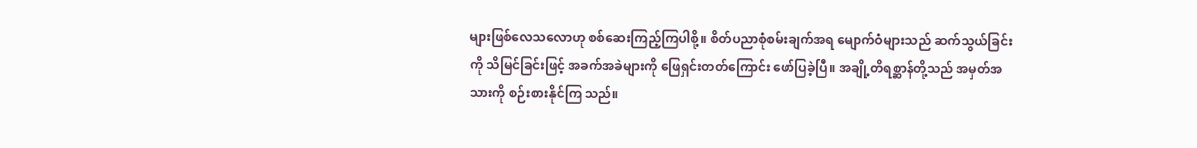များဖြစ်လေသလောဟု စစ်ဆေးကြည့်ကြပါစို့။ စိတ်ပညာစုံစမ်းချက်အရ မျောက်ဝံများသည် ဆက်သွယ်ခြင်းကို သိမြင်ခြင်းဖြင့် အခက်အခဲများကို ဖြေရှင်းတတ်ကြောင်း ဖော်ပြခဲ့ပြီ။ အချို့တိရစ္ဆာန်တို့သည် အမှတ်အသားကို စဉ်းစားနိုင်ကြ သည်။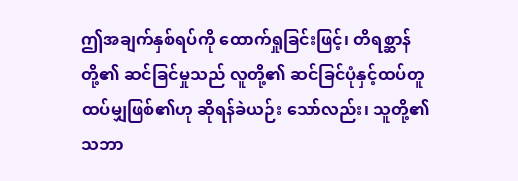ဤအချက်နှစ်ရပ်ကို ထောက်ရှုခြင်းဖြင့်၊ တိရစ္ဆာန်တို့၏ ဆင်ခြင်မှုသည် လူတို့၏ ဆင်ခြင်ပုံနှင့်ထပ်တူ ထပ်မျှဖြစ်၏ဟု ဆိုရန်ခဲယဉ်း သော်လည်း၊ သူတို့၏ သဘာ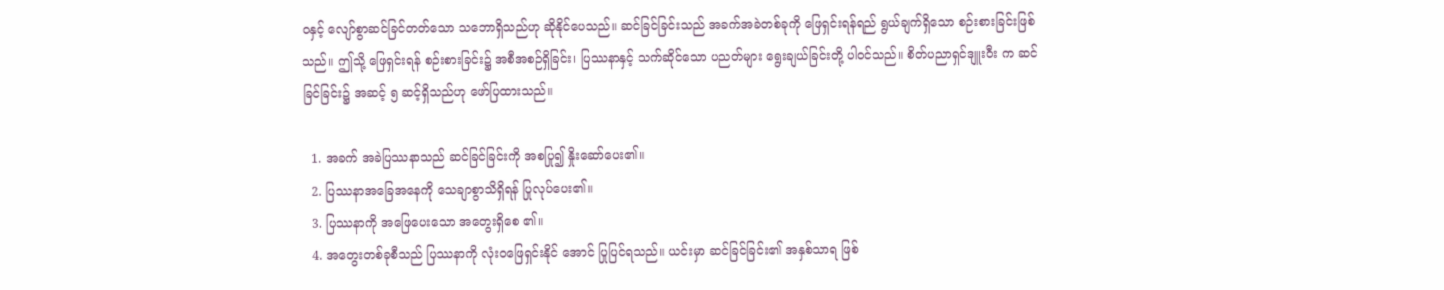ဝနှင့် လျော်စွာဆင်ခြင်တတ်သော သဘောရှိသည်ဟု ဆိုနိုင်ပေသည်။ ဆင်ခြင်ခြင်းသည် အခက်အခဲတစ်ခုကို ဖြေရှင်းရန်ရည် ရွယ်ချက်ရှိသော စဉ်းစားခြင်းဖြစ်သည်။ ဤသို့ ဖြေရှင်းရန် စဉ်းစားခြင်း၌ အစီအစဉ်ရှိခြင်း၊ ပြဿနာနှင့် သက်ဆိုင်သော ပညတ်များ ရွေးချယ်ခြင်းတို့ ပါဝင်သည်။ စိတ်ပညာရှင်ဒျူးဝီး က ဆင်ခြင်ခြင်း၌ အဆင့် ၅ ဆင့်ရှိသည်ဟု ဖော်ပြထားသည်။

  1. အခက် အခဲပြဿနာသည် ဆင်ခြင်ခြင်းကို အစပြု၍ နှိုးဆော်ပေး၏။
  2. ပြဿနာအခြေအနေကို သေချာစွာသိရှိရန် ပြုလုပ်ပေး၏။
  3. ပြဿနာကို အဖြေပေးသော အတွေးရှိစေ ၏။
  4. အတွေးတစ်ခုစီသည် ပြဿနာကို လုံးဝဖြေရှင်းနိုင် အောင် ပြုပြင်ရသည်။ ယင်းမှာ ဆင်ခြင်ခြင်း၏ အနှစ်သာရ ဖြစ်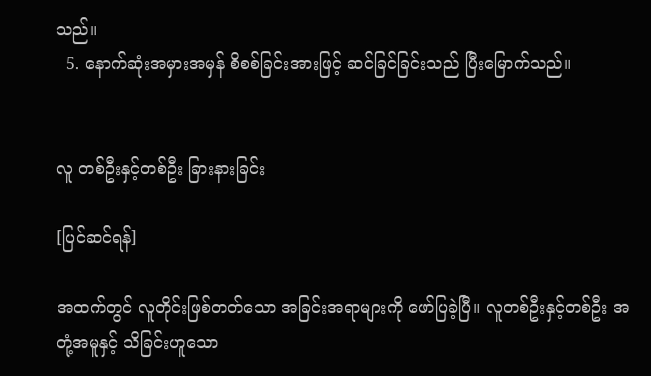သည်။
  5. နောက်ဆုံးအမှားအမှန် စိစစ်ခြင်းအားဖြင့် ဆင်ခြင်ခြင်းသည် ပြီးမြောက်သည်။


လူ တစ်ဦးနှင့်တစ်ဦး ခြားနားခြင်း

[ပြင်ဆင်ရန်]

အထက်တွင် လူတိုင်းဖြစ်တတ်သော အခြင်းအရာများကို ဖော်ပြခဲ့ပြီ။ လူတစ်ဦးနှင့်တစ်ဦး အတုံ့အမူနှင့် သိခြင်းဟူသော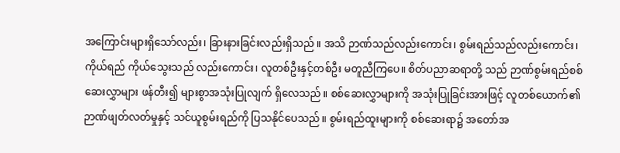အကြောင်းများရှိသော်လည်း၊ ခြားနားခြင်းလည်းရှိသည်။ အသိ ဉာဏ်သည်လည်းကောင်း၊ စွမ်းရည်သည်လည်းကောင်း၊ ကိုယ်ရည် ကိုယ်သွေးသည် လည်းကောင်း၊ လူတစ်ဦးနှင့်တစ်ဦး မတူညီကြပေ။ စိတ်ပညာဆရာတို့ သည် ဉာဏ်စွမ်းရည်စစ်ဆေးလွှာများ ဖန်တီး၍ များစွာအသုံးပြုလျက် ရှိလေသည်။ စစ်ဆေးလွှာများကို အသုံးပြုခြင်းအားဖြင့် လူတစ်ယောက်၏ ဉာဏ်ဖျတ်လတ်မှုနှင့် သင်ယူစွမ်းရည်ကို ပြသနိုင်ပေသည်။ စွမ်းရည်ထူးများကို စစ်ဆေးရာ၌ အတော်အ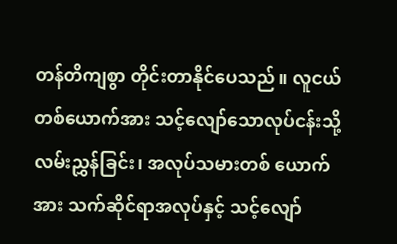တန်တိကျစွာ တိုင်းတာနိုင်ပေသည်။ လူငယ်တစ်ယောက်အား သင့်လျော်သောလုပ်ငန်းသို့ လမ်းညွှန်ခြင်း၊ အလုပ်သမားတစ် ယောက်အား သက်ဆိုင်ရာအလုပ်နှင့် သင့်လျော်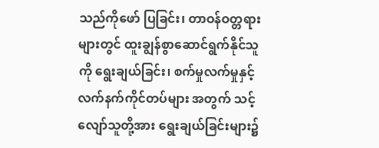သည်ကိုဖော် ပြခြင်း၊ တာဝန်ဝတ္တရားများတွင် ထူးချွန်စွာဆောင်ရွက်နိုင်သူ ကို ရွေးချယ်ခြင်း၊ စက်မှုလက်မှုနှင့် လက်နက်ကိုင်တပ်များ အတွက် သင့်လျော်သူတို့အား ရွေးချယ်ခြင်းများ၌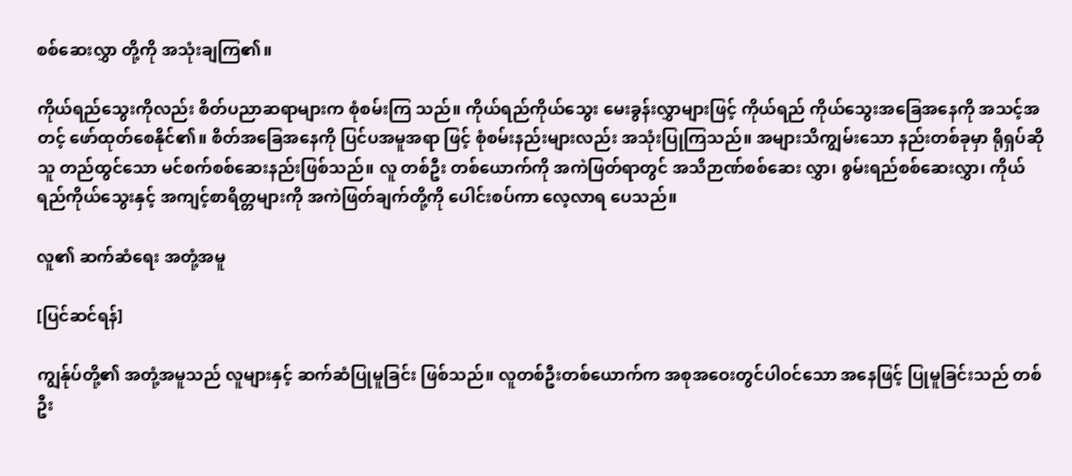စစ်ဆေးလွှာ တို့ကို အသုံးချကြ၏။

ကိုယ်ရည်သွေးကိုလည်း စိတ်ပညာဆရာများက စုံစမ်းကြ သည်။ ကိုယ်ရည်ကိုယ်သွေး မေးခွန်းလွှာများဖြင့် ကိုယ်ရည် ကိုယ်သွေးအခြေအနေကို အသင့်အတင့် ဖော်ထုတ်စေနိုင်၏။ စိတ်အခြေအနေကို ပြင်ပအမူအရာ ဖြင့် စုံစမ်းနည်းများလည်း အသုံးပြုကြသည်။ အများသိကျွမ်းသော နည်းတစ်ခုမှာ ရိုရှပ်ဆိုသူ တည်ထွင်သော မင်စက်စစ်ဆေးနည်းဖြစ်သည်။ လူ တစ်ဦး တစ်ယောက်ကို အကဲဖြတ်ရာတွင် အသိဉာဏ်စစ်ဆေး လွှာ၊ စွမ်းရည်စစ်ဆေးလွှာ၊ ကိုယ်ရည်ကိုယ်သွေးနှင့် အကျင့်စာရိတ္တများကို အကဲဖြတ်ချက်တို့ကို ပေါင်းစပ်ကာ လေ့လာရ ပေသည်။

လူ၏ ဆက်ဆံရေး အတုံ့အမူ

[ပြင်ဆင်ရန်]

ကျွန်ုပ်တို့၏ အတုံ့အမူသည် လူများနှင့် ဆက်ဆံပြုမူခြင်း ဖြစ်သည်။ လူတစ်ဦးတစ်ယောက်က အစုအဝေးတွင်ပါဝင်သော အနေဖြင့် ပြုမူခြင်းသည် တစ်ဦး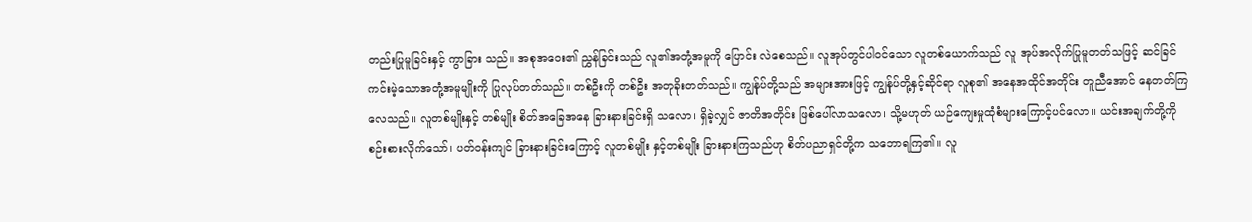တည်းပြုမူခြင်းနှင့် ကွာခြား သည်။ အစုအဝေး၏ ညွှန်ခြင်းသည် လူ၏အတုံ့အမူကို ပြောင်း လဲစေသည်။ လူအုပ်တွင်ပါဝင်သော လူတစ်ယောက်သည် လူ အုပ်အလိုက်ပြုမူတတ်သဖြင့် ဆင်ခြင်ကင်းမဲ့သောအတုံ့အမူမျိုးကို ပြုလုပ်တတ်သည်။ တစ်ဦးကို တစ်ဦး အတုခိုးတတ်သည်။ ကျွန်ုပ်တို့သည် အများအားဖြင့် ကျွန်ုပ်တို့နှင့်ဆိုင်ရာ လူစု၏ အနေအထိုင်အတိုင်း တူညီအောင် နေတတ်ကြလေသည်။ လူတစ်မျိုးနှင့် တစ်မျိုး စိတ်အခြေအနေ ခြားနားခြင်းရှိ သလော၊ ရှိခဲ့လျှင် ဇာတိအတိုင်း ဖြစ်ပေါ်လာသလော၊ သို့မဟုတ် ယဉ်ကျေးမှုထုံစံများကြောင့်ပင်လော။ ယင်းအချက်တို့ကို စဉ်းစားလိုက်သော်၊ ပတ်ဝန်းကျင် ခြားနားခြင်းကြောင့် လူတစ်မျိုး နှင့်တစ်မျိုး ခြားနားကြသည်ဟု စိတ်ပညာရှင်တို့က သဘောရကြ၏။ လူ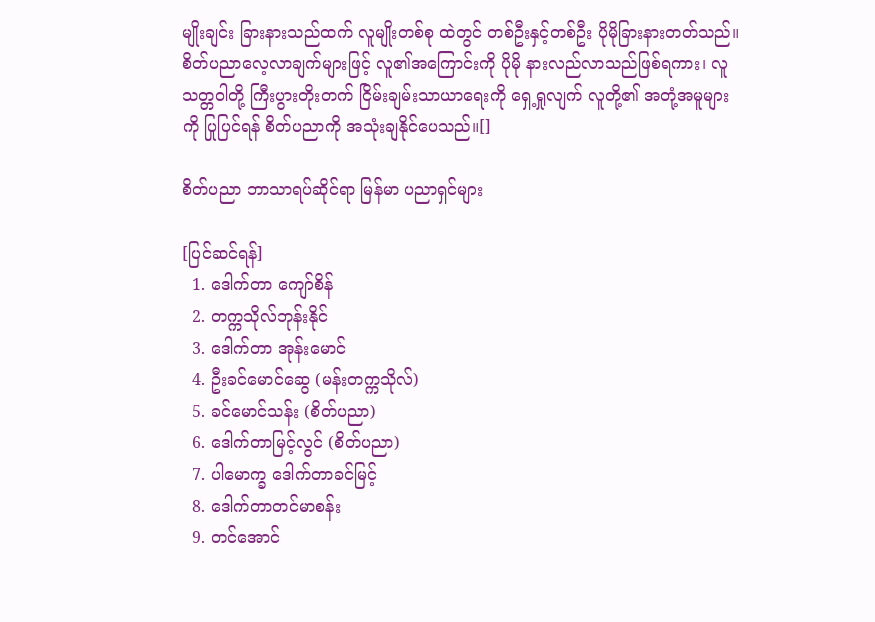မျိုးချင်း ခြားနားသည်ထက် လူမျိုးတစ်စု ထဲတွင် တစ်ဦးနှင့်တစ်ဦး ပိုမိုခြားနားတတ်သည်။
စိတ်ပညာလေ့လာချက်များဖြင့် လူ၏အကြောင်းကို ပိုမို နားလည်လာသည်ဖြစ်ရကား၊ လူသတ္တဝါတို့ ကြီးပွားတိုးတက် ငြိမ်းချမ်းသာယာရေးကို ရှေ့ရှုလျက် လူတို့၏ အတုံ့အမူများကို ပြုပြင်ရန် စိတ်ပညာကို အသုံးချနိုင်ပေသည်။[]

စိတ်ပညာ ဘာသာရပ်ဆိုင်ရာ မြန်မာ ပညာရှင်များ

[ပြင်ဆင်ရန်]
  1. ဒေါက်တာ ကျော်စိန်
  2. တက္ကသိုလ်ဘုန်းနိုင်
  3. ဒေါက်တာ အုန်းမောင်
  4. ဦးခင်မောင်ဆွေ (မန်းတက္ကသိုလ်)
  5. ခင်မောင်သန်း (စိတ်ပညာ)
  6. ဒေါက်တာမြင့်လွင် (စိတ်ပညာ)
  7. ပါမောက္ခ ဒေါက်တာခင်မြင့်
  8. ဒေါက်တာတင်မာစန်း
  9. တင်အောင်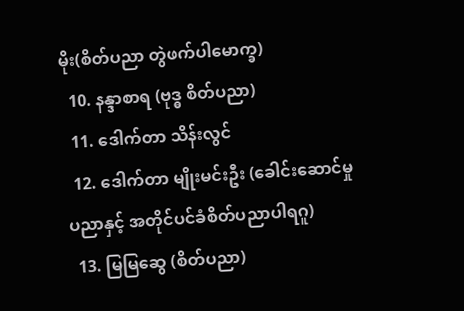မိုး(စိတ်ပညာ တွဲဖက်ပါမောက္ခ)
  10. နန္ဒာစာရ (ဗုဒ္ဓ စိတ်ပညာ)
  11. ဒေါက်တာ သိန်းလွင်
  12. ဒေါက်တာ မျိုးမင်းဦး (ခေါင်းဆောင်မှု ပညာနှင့် အတိုင်ပင်ခံစိတ်ပညာပါရဂူ)
  13. မြမြဆွေ (စိတ်ပညာ)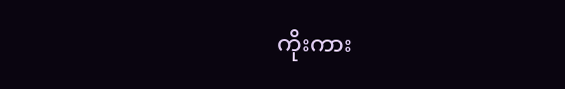ကိုးကား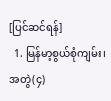[ပြင်ဆင်ရန်]
  1. မြန်မာ့စွယ်စုံကျမ်း၊ အတွဲ(၄)